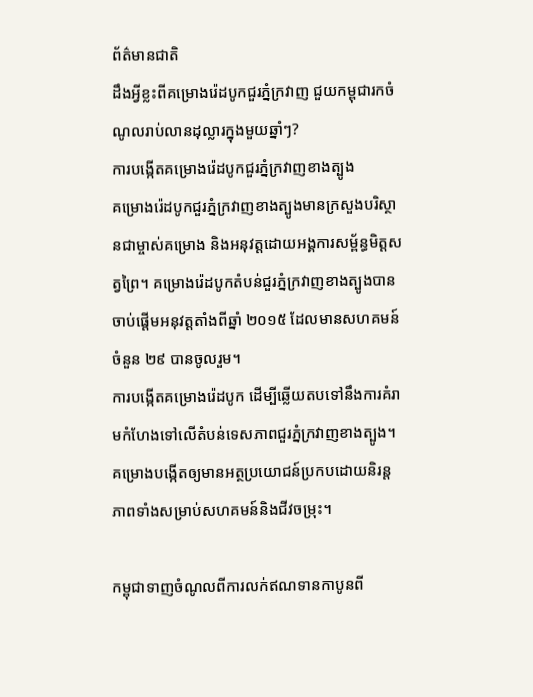ព័ត៌មានជាតិ
ដឹងអ្វីខ្លះពីគម្រោងរ៉េដបូកជួរភ្នំក្រវាញ ជួយកម្ពុជារកចំណូលរាប់លានដុល្លារក្នុងមួយឆ្នាំៗ?
ការបង្កើតគម្រោងរ៉េដបូកជួរភ្នំក្រវាញខាងត្បូង
គម្រោងរ៉េដបូកជួរភ្នំក្រវាញខាងត្បូងមានក្រសួងបរិស្ថានជាម្ចាស់គម្រោង និងអនុវត្តដោយអង្គការសម្ព័ន្ធមិត្តសត្វព្រៃ។ គម្រោងរ៉េដបូកតំបន់ជួរភ្នំក្រវាញខាងត្បូងបានចាប់ផ្តើមអនុវត្តតាំងពីឆ្នាំ ២០១៥ ដែលមានសហគមន៍ចំនួន ២៩ បានចូលរួម។
ការបង្កើតគម្រោងរ៉េដបូក ដើម្បីឆ្លើយតបទៅនឹងការគំរាមកំហែងទៅលើតំបន់ទេសភាពជួរភ្នំក្រវាញខាងត្បូង។ គម្រោងបង្កើតឲ្យមានអត្ថប្រយោជន៍ប្រកបដោយនិរន្តភាពទាំងសម្រាប់សហគមន៍និងជីវចម្រុះ។

កម្ពុជាទាញចំណូលពីការលក់ឥណទានកាបូនពី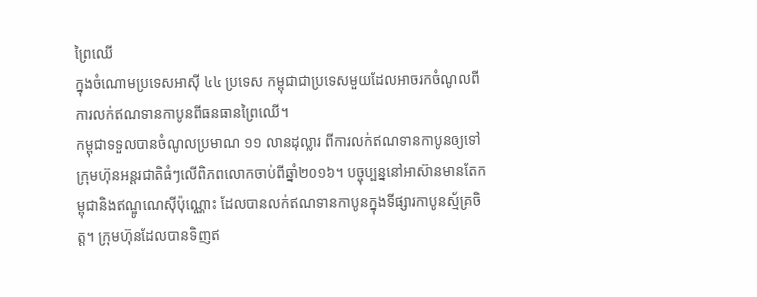ព្រៃឈើ
ក្នុងចំណោមប្រទេសអាស៊ី ៤៤ ប្រទេស កម្ពុជាជាប្រទេសមួយដែលអាចរកចំណូលពីការលក់ឥណទានកាបូនពីធនធានព្រៃឈើ។
កម្ពុជាទទួលបានចំណូលប្រមាណ ១១ លានដុល្លារ ពីការលក់ឥណទានកាបូនឲ្យទៅក្រុមហ៊ុនអន្តរជាតិធំៗលើពិភពលោកចាប់ពីឆ្នាំ២០១៦។ បច្ចុប្បន្ននៅអាស៊ានមានតែកម្ពុជានិងឥណ្ឌូណេស៊ីប៉ុណ្ណោះ ដែលបានលក់ឥណទានកាបូនក្នុងទីផ្សារកាបូនស្ម័គ្រចិត្ត។ ក្រុមហ៊ុនដែលបានទិញឥ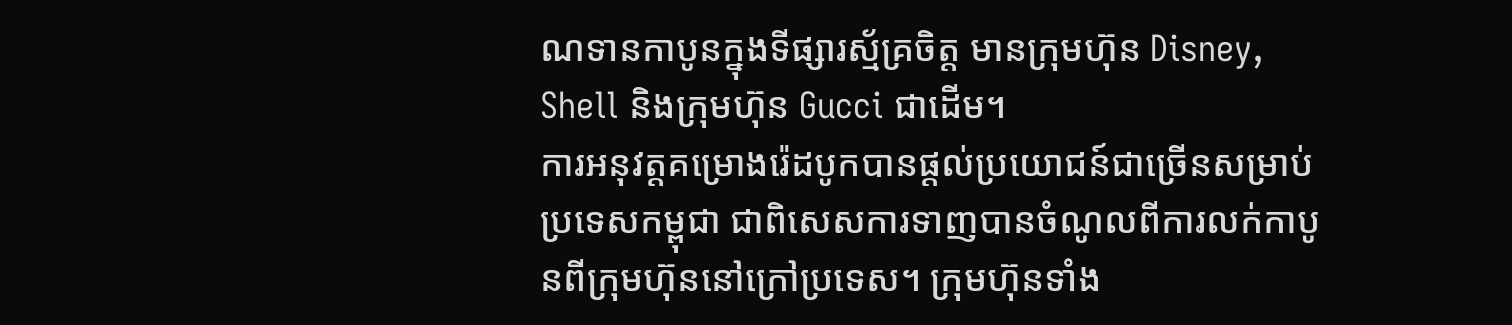ណទានកាបូនក្នុងទីផ្សារស្ម័គ្រចិត្ត មានក្រុមហ៊ុន Disney, Shell និងក្រុមហ៊ុន Gucci ជាដើម។
ការអនុវត្តគម្រោងរ៉េដបូកបានផ្តល់ប្រយោជន៍ជាច្រើនសម្រាប់ប្រទេសកម្ពុជា ជាពិសេសការទាញបានចំណូលពីការលក់កាបូនពីក្រុមហ៊ុននៅក្រៅប្រទេស។ ក្រុមហ៊ុនទាំង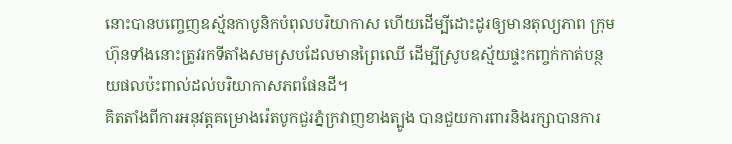នោះបានបញ្ចេញឧស្ម័នកាបូនិកបំពុលបរិយាកាស ហើយដើម្បីដោះដូរឲ្យមានតុល្យភាព ក្រុមហ៊ុនទាំងនោះត្រូវរកទីតាំងសមស្របដែលមានព្រៃឈើ ដើម្បីស្រូបឧស្ម័យផ្ទះកញ្ចក់កាត់បន្ថយផលប៉ះពាល់ដល់បរិយាកាសភពផែនដី។
គិតតាំងពីការអនុវត្តគម្រោងរ៉េតបូកជួរភ្នំក្រវាញខាងត្បូង បានជួយការពារនិងរក្សាបានការ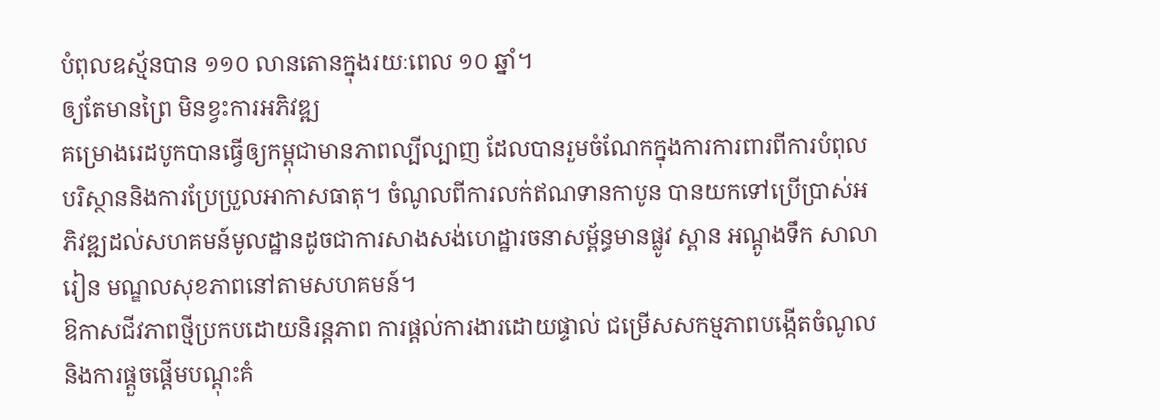បំពុលឧស្ម័នបាន ១១០ លានតោនក្នុងរយៈពេល ១០ ឆ្នាំ។
ឲ្យតែមានព្រៃ មិនខ្វះការអភិវឌ្ឍ
គម្រោងរេដបូកបានធ្វើឲ្យកម្ពុជាមានភាពល្បីល្បាញ ដែលបានរួមចំណែកក្នុងការការពារពីការបំពុលបរិស្ថាននិងការប្រែប្រួលអាកាសធាតុ។ ចំណូលពីការលក់ឥណទានកាបូន បានយកទៅប្រើប្រាស់អភិវឌ្ឍដល់សហគមន៍មូលដ្ឋានដូចជាការសាងសង់ហេដ្ឋារចនាសម្ព័ន្ធមានផ្លូវ ស្ពាន អណ្តូងទឹក សាលារៀន មណ្ឌលសុខភាពនៅតាមសហគមន៍។
ឱកាសជីវភាពថ្មីប្រកបដោយនិរន្តភាព ការផ្ដល់ការងារដោយផ្ទាល់ ជម្រើសសកម្មភាពបង្កើតចំណូល និងការផ្តួចផ្តើមបណ្ដុះគំ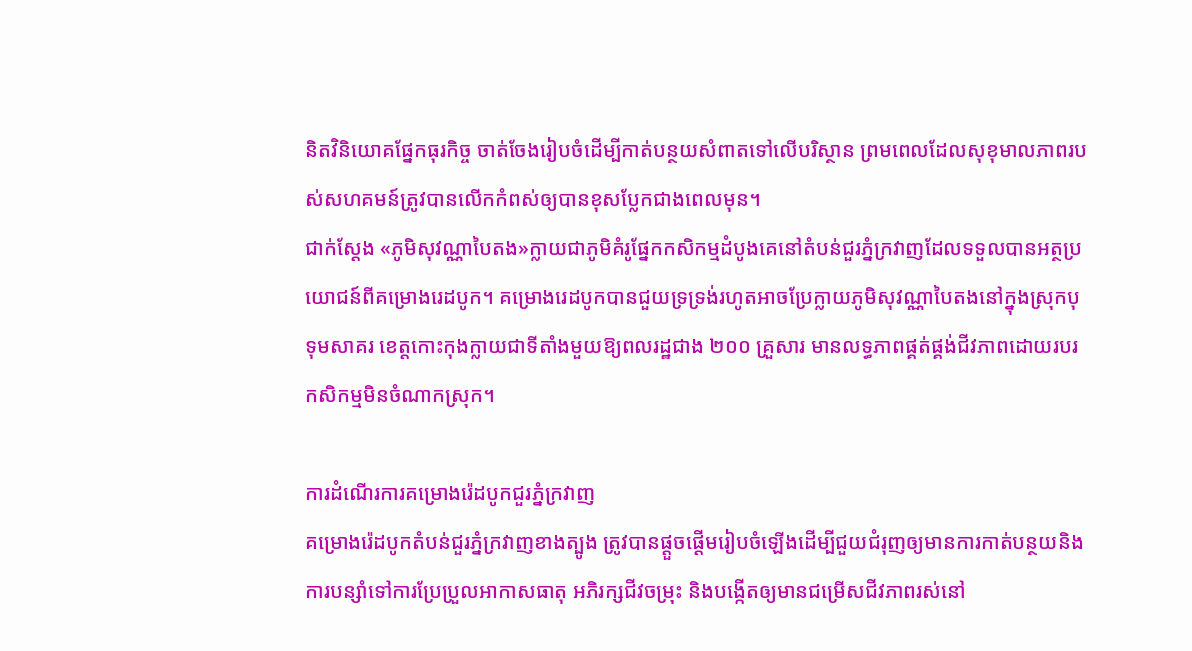និតវិនិយោគផ្នែកធុរកិច្ច ចាត់ចែងរៀបចំដើម្បីកាត់បន្ថយសំពាតទៅលើបរិស្ថាន ព្រមពេលដែលសុខុមាលភាពរបស់សហគមន៍ត្រូវបានលើកកំពស់ឲ្យបានខុសប្លែកជាងពេលមុន។
ជាក់ស្តែង «ភូមិសុវណ្ណាបៃតង»ក្លាយជាភូមិគំរូផ្នែកកសិកម្មដំបូងគេនៅតំបន់ជួរភ្នំក្រវាញដែលទទួលបានអត្ថប្រយោជន៍ពីគម្រោងរេដបូក។ គម្រោងរេដបូកបានជួយទ្រទ្រង់រហូតអាចប្រែក្លាយភូមិសុវណ្ណាបៃតងនៅក្នុងស្រុកបុទុមសាគរ ខេត្តកោះកុងក្លាយជាទីតាំងមួយឱ្យពលរដ្ឋជាង ២០០ គ្រួសារ មានលទ្ធភាពផ្គត់ផ្គង់ជីវភាពដោយរបរកសិកម្មមិនចំណាកស្រុក។

ការដំណើរការគម្រោងរ៉េដបូកជួរភ្នំក្រវាញ
គម្រោងរ៉េដបូកតំបន់ជួរភ្នំក្រវាញខាងត្បូង ត្រូវបានផ្តួចផ្តើមរៀបចំឡើងដើម្បីជួយជំរុញឲ្យមានការកាត់បន្ថយនិងការបន្សាំទៅការប្រែប្រួលអាកាសធាតុ អភិរក្សជីវចម្រុះ និងបង្កើតឲ្យមានជម្រើសជីវភាពរស់នៅ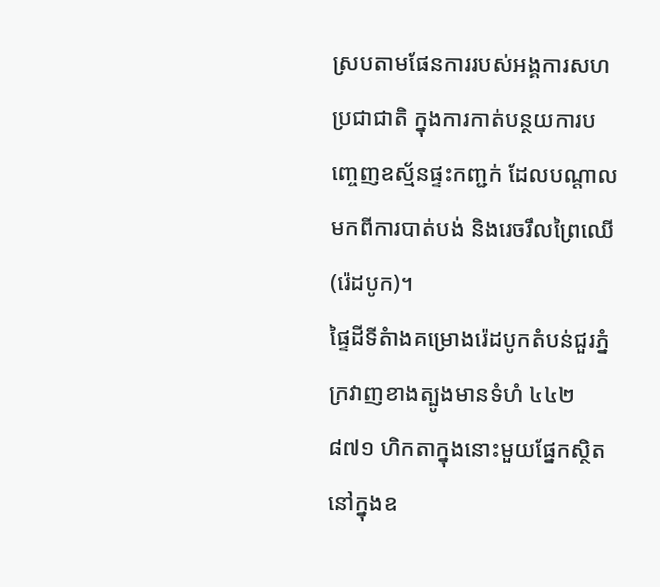ស្របតាមផែនការរបស់អង្គការសហប្រជាជាតិ ក្នុងការកាត់បន្ថយការបញ្ចេញឧស្ម័នផ្ទះកញ្ជក់ ដែលបណ្ដាលមកពីការបាត់បង់ និងរេចរឹលព្រៃឈើ (រ៉េដបូក)។
ផ្ទៃដីទីតំាងគម្រោងរ៉េដបូកតំបន់ជួរភ្នំក្រវាញខាងត្បូងមានទំហំ ៤៤២ ៨៧១ ហិកតាក្នុងនោះមួយផ្នែកស្ថិតនៅក្នុងឧ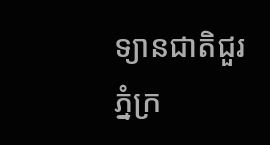ទ្យានជាតិជួរភ្នំក្រ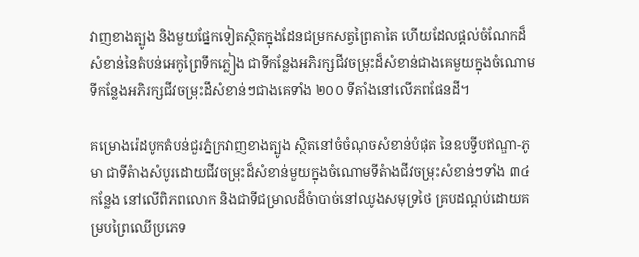វាញខាងត្បូង និងមួយផ្នែកទៀតស្ថិតក្នុងដែនជម្រកសត្វព្រៃតាតៃ ហើយដែលផ្តល់ចំណែកដ៏សំខាន់នៃតំបន់អេកូព្រៃទឹកភ្លៀង ជាទីកន្លែងអភិរក្សជីវចម្រុះដ៏សំខាន់ជាងគេមួយក្នុងចំណោមទីកន្លែងអភិរក្សជីវចម្រុះដឹសំខាន់ៗជាងគេទាំង ២០០ ទីតាំងនៅលើភពផែនដី។

គម្រោងរ៉េដបូកតំបន់ជួរភ្នំក្រវាញខាងត្បូង ស្ថិតនៅចំចំណុចសំខាន់បំផុត នៃឧបទ្វីបឥណ្ឌា-ភូមា ជាទីតំាងសំបូរដោយជីវចម្រុះដ៏សំខាន់មួយក្នុងចំណោមទីតំាងជីវចម្រុះសំខាន់ៗទាំង ៣៤ កន្លែង នៅលើពិភពលោក និងជាទីជម្រាលដ៏ចំាបាច់នៅឈូងសមុទ្រថៃ គ្របដណ្ដប់ដោយគម្របព្រៃឈើប្រភេទ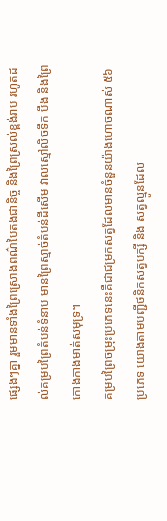ផ្សេងៗគ្នា រួមមានទាំងព្រៃស្រោងពណ៌បៃតងជានិច្ច និងព្រៃស្រល់ខ្ពង់រាប រហូតដល់គម្របព្រៃតំបន់ទំនាប មានព្រៃស្មាច់តំបន់ដីសើម វាលស្មៅលិចទឹក បឹង និងព្រៃកោងកាងមាត់សមុទ្រ។
គម្របព្រៃចម្រុះប្រភេទនេះគឺជាជម្រកសត្វដែលមានចំនួនយ៉ាងហោចណាស់ ៥៦ ប្រភេទ យោងតាមបញ្ជីថនិកសត្វបក្សី និង សត្វល្មូនដែល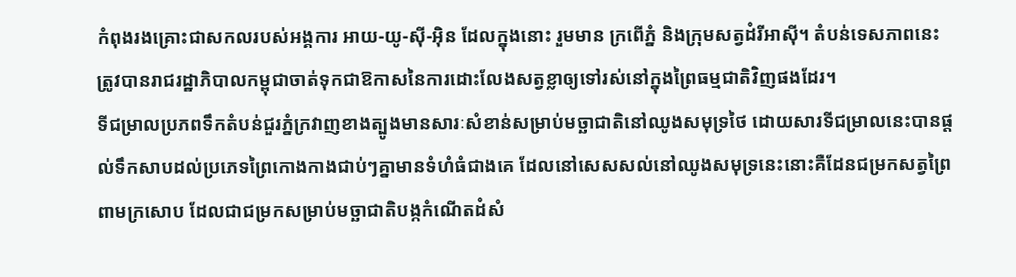កំពុងរងគ្រោះជាសកលរបស់អង្គការ អាយ-យូ-ស៊ី-អ៊ិន ដែលក្នុងនោះ រួមមាន ក្រពើភ្នំ និងក្រុមសត្វដំរីអាស៊ី។ តំបន់ទេសភាពនេះ ត្រូវបានរាជរដ្ឋាភិបាលកម្ពុជាចាត់ទុកជាឱកាសនៃការដោះលែងសត្វខ្លាឲ្យទៅរស់នៅក្នុងព្រៃធម្មជាតិវិញផងដែរ។
ទីជម្រាលប្រភពទឹកតំបន់ជួរភ្នំក្រវាញខាងត្បូងមានសារៈសំខាន់សម្រាប់មច្ឆាជាតិនៅឈូងសមុទ្រថៃ ដោយសារទីជម្រាលនេះបានផ្តល់ទឹកសាបដល់ប្រភេទព្រៃកោងកាងជាប់ៗគ្នាមានទំហំធំជាងគេ ដែលនៅសេសសល់នៅឈូងសមុទ្រនេះនោះគឺដែនជម្រកសត្វព្រៃពាមក្រសោប ដែលជាជម្រកសម្រាប់មច្ឆាជាតិបង្កកំណើតដំសំ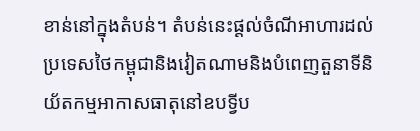ខាន់នៅក្នុងតំបន់។ តំបន់នេះផ្តល់ចំណីអាហារដល់ប្រទេសថៃកម្ពុជានិងវៀតណាមនិងបំពេញតួនាទីនិយ័តកម្មអាកាសធាតុនៅឧបទ្វីប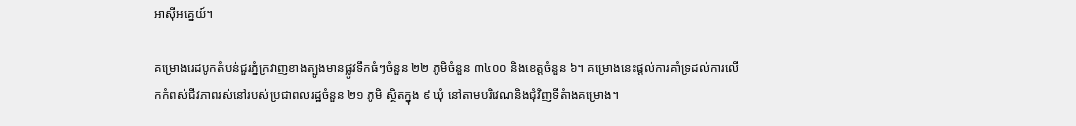អាស៊ីអគ្នេយ៍។

គម្រោងរេដបូកតំបន់ជួរភ្នំក្រវាញខាងត្បូងមានផ្លូវទឹកធំៗចំនួន ២២ ភូមិចំនួន ៣៤០០ និងខេត្តចំនួន ៦។ គម្រោងនេះផ្តល់ការគាំទ្រដល់ការលើកកំពស់ជីវភាពរស់នៅរបស់ប្រជាពលរដ្ឋចំនួន ២១ ភូមិ ស្ថិតក្នុង ៩ ឃុំ នៅតាមបរិវេណនិងជុំវិញទីតំាងគម្រោង។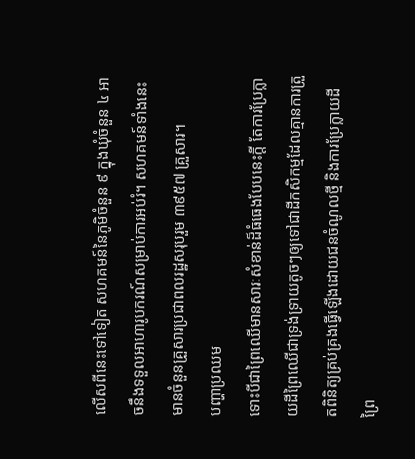លើសពីនេះទៅទៀត សហគមន៍នៃភូមិចំនួន ៩ ក្នុងឃុំចំនួន ៤ អាចនឹងទទួលអាហារូបករណ៍សម្រាប់ការអប់រំ។ សហគមន៍ទាំងនេះមានចំនួនគ្រួសារប្រជាពលរដ្ឋសរុបរួម ៣៩៥៧ គ្រួសារ។
បញ្ហាប្រឈម
ទោះបីជាព្រៃឈើមានសារៈសំខាន់ដ៏ធំធេងបែបនេះក្តី តែការប្រែក្លាយដីព្រៃឈើជាទ្រង់ទ្រាយតូចៗឲ្យទៅជាដីកសិកម្មដែលគ្មានការត្រួតពិនិត្យគ្រប់គ្រងធ្វើឡើងដោយជនចំណូលថ្មី និងការប្រែក្លាយដីព្រៃ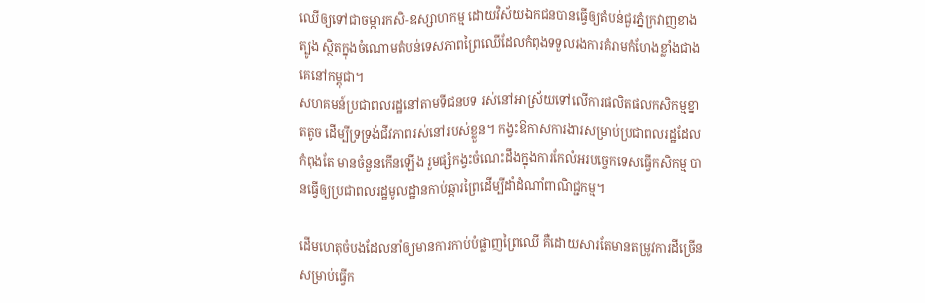ឈើឲ្យទៅជាចម្ការកសិ-ឧស្សាហកម្ម ដោយវិស័យឯកជនបានធ្វើឲ្យតំបន់ជួរភ្នំក្រវាញខាងត្បូង ស្ថិតក្នុងចំណោមតំបន់ទេសភាពព្រៃឈើដែលកំពុងទទួលរងការគំរាមកំហែងខ្លាំងជាងគេនៅកម្ពុជា។
សហគមន៍ប្រជាពលរដ្ឋនៅតាមទីជនបទ រស់នៅអាស្រ័យទៅលើការផលិតផលកសិកម្មខ្នាតតូច ដើម្បីទ្រទ្រង់ជីវភាពរស់នៅរបស់ខ្លួន។ កង្វះឱកាសការងារសម្រាប់ប្រជាពលរដ្ឋដែលកំពុងតែ មានចំនួនកើនឡើង រួមផ្សំកង្វះចំណេះដឹងក្នុងការកែលំអរបច្ចេកទេសធ្វើកសិកម្ម បានធ្វើឲ្យប្រជាពលរដ្ឋមូលដ្ឋានកាប់ឆ្ការព្រៃដើម្បីដាំដំណាំពាណិជ្ជកម្ម។

ដើមហេតុចំបងដែលនាំឲ្យមានការកាប់បំផ្លាញព្រៃឈើ គឺដោយសារតែមានតម្រូវការដីច្រើនសម្រាប់ធ្វើក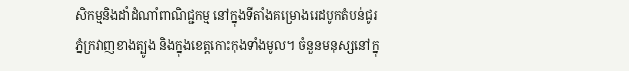សិកម្មនិងដាំដំណាំពាណិជ្ជកម្ម នៅក្នុងទីតាំងគម្រោងរេដបូកតំបន់ជូរភ្នំក្រវាញខាងត្បូង និងក្នុងខេត្តកោះកុងទាំងមូល។ ចំនួនមនុស្សនៅក្នុ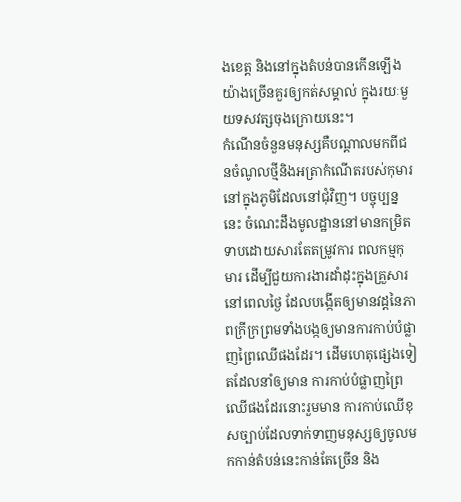ងខេត្ត និងនៅក្នុងតំបន់បានកើនឡើងយ៉ាងច្រើនគួរឲ្យកត់សម្គាល់ ក្នុងរយៈមួយទសវត្សចុងក្រោយនេះ។
កំណើនចំនួនមនុស្សគឺបណ្តាលមកពីជនចំណូលថ្មីនិងអត្រាកំណើតរបស់កុមារនៅក្នុងភូមិដែលនៅជុំវិញ។ បច្ចុប្បន្ននេះ ចំណេះដឹងមូលដ្ឋាននៅមានកម្រិតទាបដោយសារតែតម្រូវការ ពលកម្មកុមារ ដើម្បីជួយការងារដាំដុះក្នុងគ្រួសារ នៅពេលថ្ងៃ ដែលបង្កើតឲ្យមានវដ្តនៃភាពក្រីក្រព្រមទាំងបង្កឲ្យមានការកាប់បំផ្លាញព្រៃឈើផងដែរ។ ដើមហេតុផ្សេងទៀតដែលនាំឲ្យមាន ការកាប់បំផ្លាញព្រៃឈើផងដែរនោះរួមមាន ការកាប់ឈើខុសច្បាប់ដែលទាក់ទាញមនុស្សឲ្យចូលមកកាន់តំបន់នេះកាន់តែច្រើន និង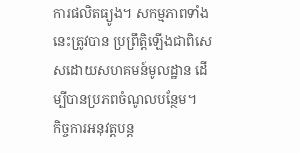ការផលិតធ្យូង។ សកម្មភាពទាំងនេះត្រូវបាន ប្រព្រឹត្តិឡើងជាពិសេសដោយសហគមន៍មូលដ្ឋាន ដើម្បីបានប្រភពចំណូលបន្ថែម។
កិច្ចការអនុវត្តបន្ត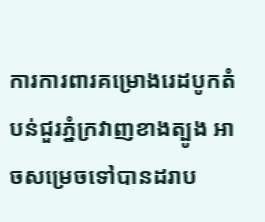ការការពារគម្រោងរេដបូកតំបន់ជួរភ្នំក្រវាញខាងត្បូង អាចសម្រេចទៅបានដរាប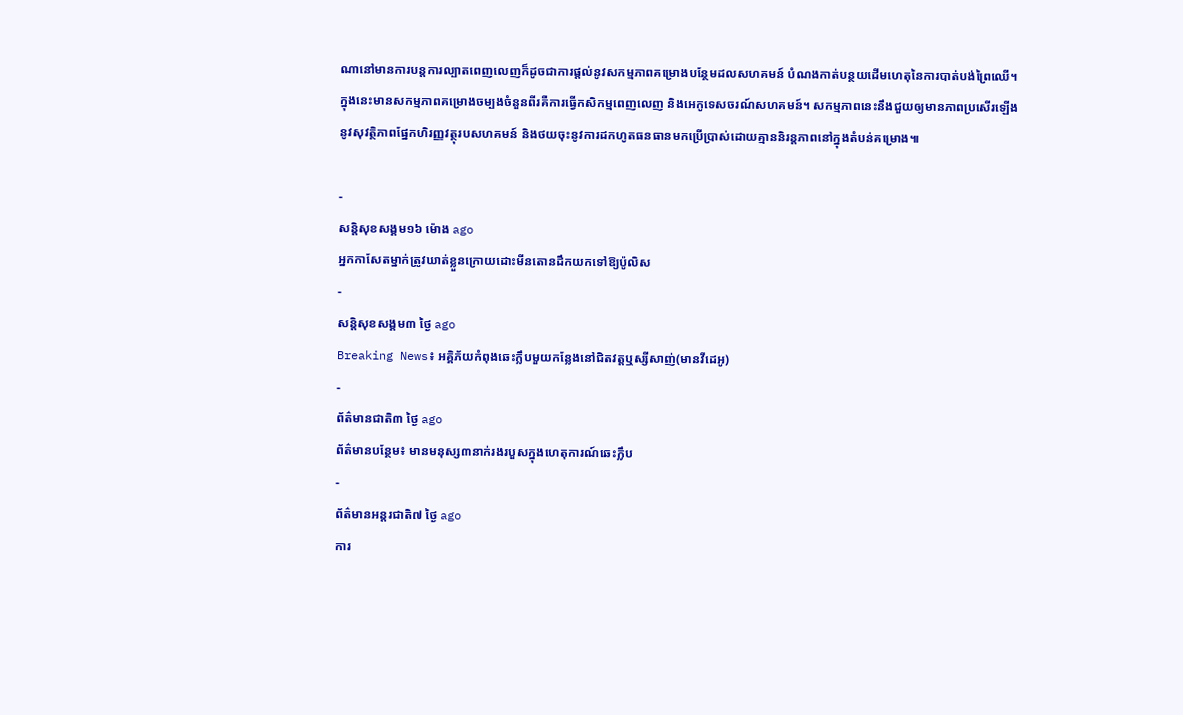ណានៅមានការបន្តការល្បាតពេញលេញក៏ដូចជាការផ្តល់នូវសកម្មភាពគម្រោងបន្ថែមដលសហគមន៍ បំណងកាត់បន្ថយដើមហេតុនៃការបាត់បង់ព្រៃឈើ។ ក្នុងនេះមានសកម្មភាពគម្រោងចម្បងចំនួនពីរគឺការធ្វើកសិកម្មពេញលេញ និងអេកូទេសចរណ៍សហគមន៍។ សកម្មភាពនេះនឹងជួយឲ្យមានភាពប្រសើរឡើងនូវសុវត្ថិភាពផ្នែកហិរញ្ញវត្ថុរបសហគមន៍ និងថយចុះនូវការដកហូតធនធានមកប្រើប្រាស់ដោយគ្មាននិរន្តភាពនៅក្នុងតំបន់គម្រោង៕

-
សន្តិសុខសង្គម១៦ ម៉ោង ago
អ្នកកាសែតម្នាក់ត្រូវឃាត់ខ្លួនក្រោយដោះមីនតោនដឹកយកទៅឱ្យប៉ូលិស
-
សន្តិសុខសង្គម៣ ថ្ងៃ ago
Breaking News៖ អគ្គិភ័យកំពុងឆេះក្លឹបមួយកន្លែងនៅជិតវត្តឬស្សីសាញ់(មានវីដេអូ)
-
ព័ត៌មានជាតិ៣ ថ្ងៃ ago
ព័ត៌មានបន្ថែម៖ មានមនុស្ស៣នាក់រងរបួសក្នុងហេតុការណ៍ឆេះក្លឹប
-
ព័ត៌មានអន្ដរជាតិ៧ ថ្ងៃ ago
ការ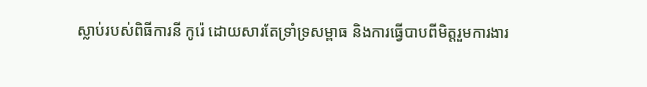ស្លាប់របស់ពិធីការនី កូរ៉េ ដោយសារតែទ្រាំទ្រសម្ពាធ និងការធ្វើបាបពីមិត្តរួមការងារ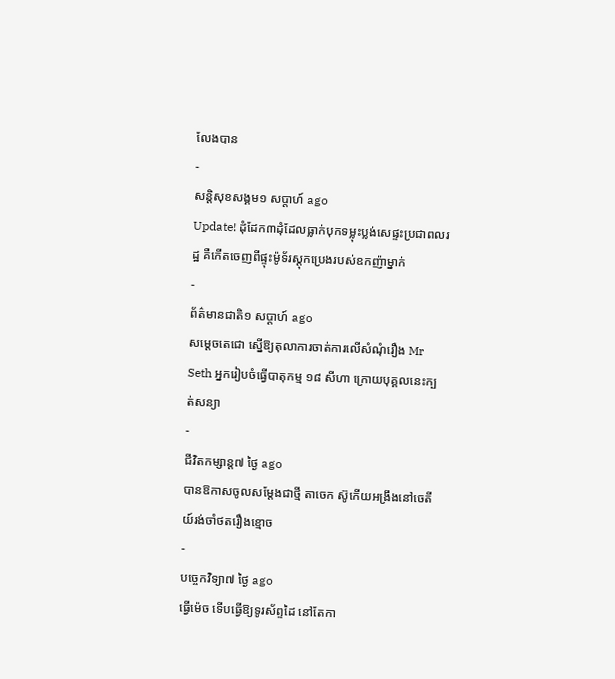លែងបាន
-
សន្តិសុខសង្គម១ សប្តាហ៍ ago
Update! ដុំដែក៣ដុំដែលធ្លាក់បុកទម្លុះប្លង់សេផ្ទះប្រជាពលរដ្ឋ គឺកើតចេញពីផ្ទុះម៉ូទ័រស្តុកប្រេងរបស់ឧកញ៉ាម្នាក់
-
ព័ត៌មានជាតិ១ សប្តាហ៍ ago
សម្ដេចតេជោ ស្នើឱ្យតុលាការចាត់ការលើសំណុំរឿង Mr Seth អ្នករៀបចំធ្វើបាតុកម្ម ១៨ សីហា ក្រោយបុគ្គលនេះក្បត់សន្យា
-
ជីវិតកម្សាន្ដ៧ ថ្ងៃ ago
បានឱកាសចូលសម្តែងជាថ្មី តាចេក ស៊ូកើយអង្រឹងនៅចេតីយ៍រង់ចាំថតរឿងខ្មោច
-
បច្ចេកវិទ្យា៧ ថ្ងៃ ago
ធ្វើម៉េច ទើបធ្វើឱ្យទូរស័ព្ទដៃ នៅតែកា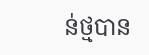ន់ថ្មបាន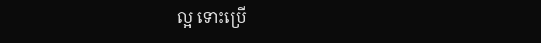ល្អ ទោះប្រើ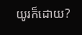យូរក៏ដោយ?